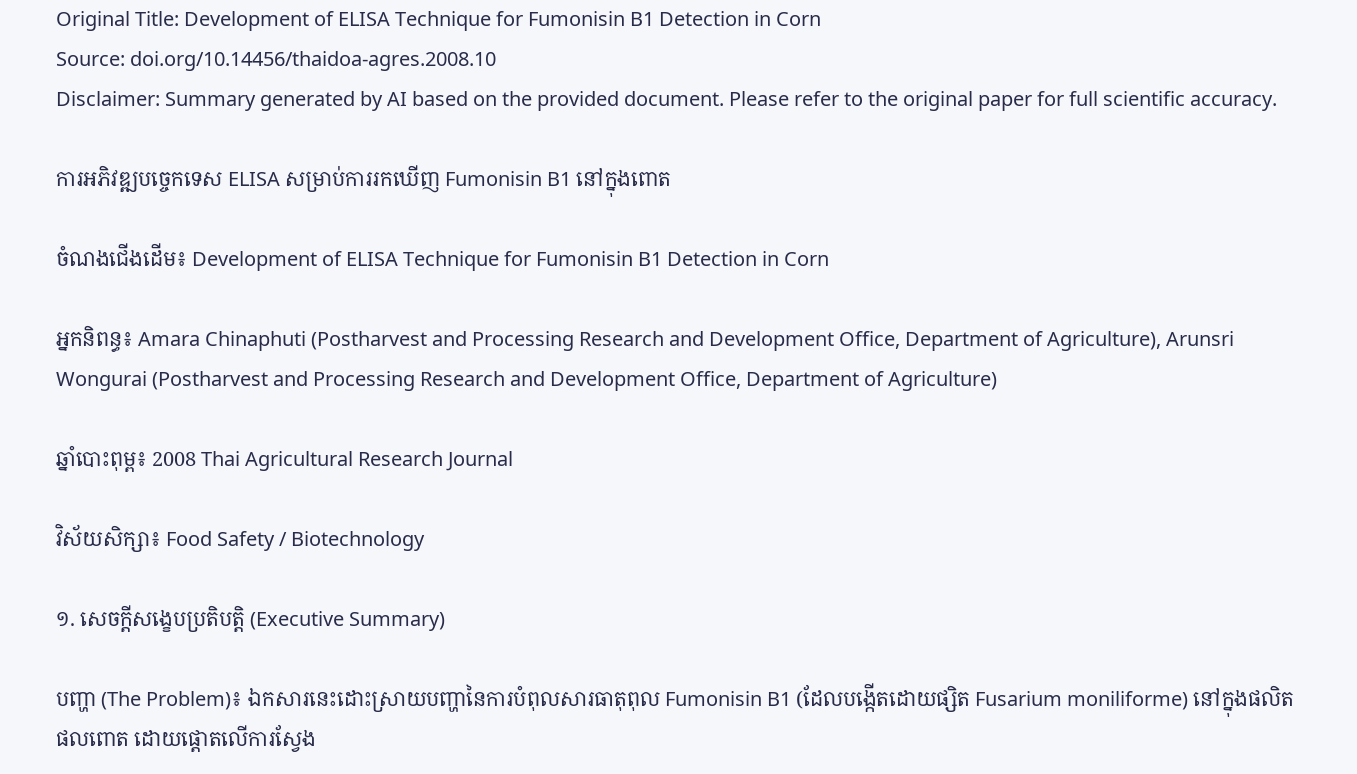Original Title: Development of ELISA Technique for Fumonisin B1 Detection in Corn
Source: doi.org/10.14456/thaidoa-agres.2008.10
Disclaimer: Summary generated by AI based on the provided document. Please refer to the original paper for full scientific accuracy.

ការអភិវឌ្ឍបច្ចេកទេស ELISA សម្រាប់ការរកឃើញ Fumonisin B1 នៅក្នុងពោត

ចំណងជើងដើម៖ Development of ELISA Technique for Fumonisin B1 Detection in Corn

អ្នកនិពន្ធ៖ Amara Chinaphuti (Postharvest and Processing Research and Development Office, Department of Agriculture), Arunsri Wongurai (Postharvest and Processing Research and Development Office, Department of Agriculture)

ឆ្នាំបោះពុម្ព៖ 2008 Thai Agricultural Research Journal

វិស័យសិក្សា៖ Food Safety / Biotechnology

១. សេចក្តីសង្ខេបប្រតិបត្តិ (Executive Summary)

បញ្ហា (The Problem)៖ ឯកសារនេះដោះស្រាយបញ្ហានៃការបំពុលសារធាតុពុល Fumonisin B1 (ដែលបង្កើតដោយផ្សិត Fusarium moniliforme) នៅក្នុងផលិតផលពោត ដោយផ្តោតលើការស្វែង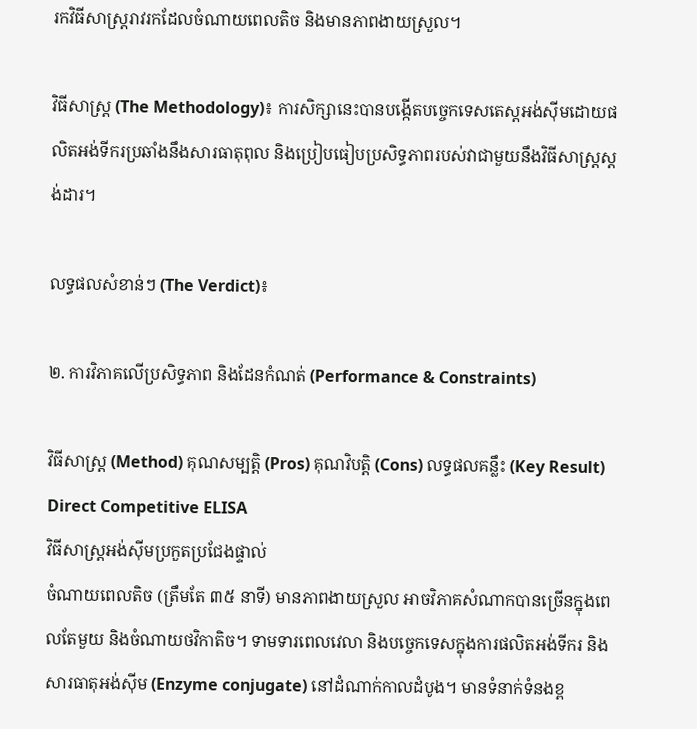រកវិធីសាស្ត្ររាវរកដែលចំណាយពេលតិច និងមានភាពងាយស្រួល។

វិធីសាស្ត្រ (The Methodology)៖ ការសិក្សានេះបានបង្កើតបច្ចេកទេសតេស្តអង់ស៊ីមដោយផលិតអង់ទីករប្រឆាំងនឹងសារធាតុពុល និងប្រៀបធៀបប្រសិទ្ធភាពរបស់វាជាមួយនឹងវិធីសាស្ត្រស្តង់ដារ។

លទ្ធផលសំខាន់ៗ (The Verdict)៖

២. ការវិភាគលើប្រសិទ្ធភាព និងដែនកំណត់ (Performance & Constraints)

វិធីសាស្ត្រ (Method) គុណសម្បត្តិ (Pros) គុណវិបត្តិ (Cons) លទ្ធផលគន្លឹះ (Key Result)
Direct Competitive ELISA
វិធីសាស្ត្រអង់ស៊ីមប្រកួតប្រជែងផ្ទាល់
ចំណាយពេលតិច (ត្រឹមតែ ៣៥ នាទី) មានភាពងាយស្រួល អាចវិភាគសំណាកបានច្រើនក្នុងពេលតែមួយ និងចំណាយថវិកាតិច។ ទាមទារពេលវេលា និងបច្ចេកទេសក្នុងការផលិតអង់ទីករ និងសារធាតុអង់ស៊ីម (Enzyme conjugate) នៅដំណាក់កាលដំបូង។ មានទំនាក់ទំនងខ្ព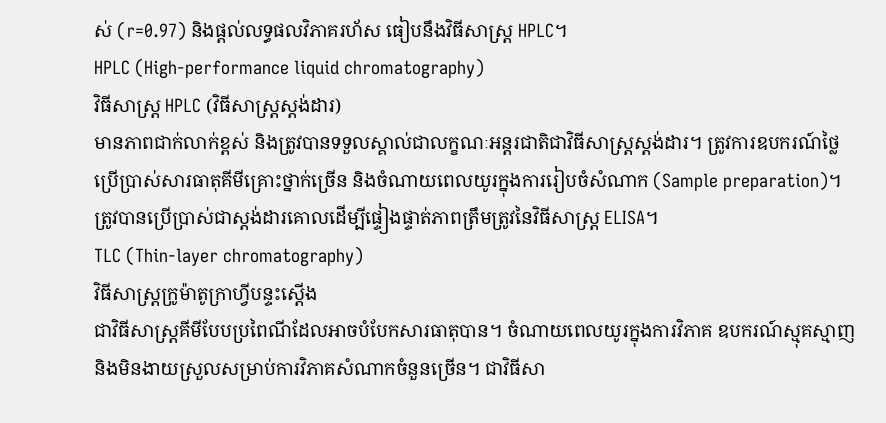ស់ (r=0.97) និងផ្តល់លទ្ធផលវិភាគរហ័ស ធៀបនឹងវិធីសាស្ត្រ HPLC។
HPLC (High-performance liquid chromatography)
វិធីសាស្ត្រ HPLC (វិធីសាស្ត្រស្តង់ដារ)
មានភាពជាក់លាក់ខ្ពស់ និងត្រូវបានទទួលស្គាល់ជាលក្ខណៈអន្តរជាតិជាវិធីសាស្ត្រស្តង់ដារ។ ត្រូវការឧបករណ៍ថ្លៃ ប្រើប្រាស់សារធាតុគីមីគ្រោះថ្នាក់ច្រើន និងចំណាយពេលយូរក្នុងការរៀបចំសំណាក (Sample preparation)។ ត្រូវបានប្រើប្រាស់ជាស្តង់ដារគោលដើម្បីផ្ទៀងផ្ទាត់ភាពត្រឹមត្រូវនៃវិធីសាស្ត្រ ELISA។
TLC (Thin-layer chromatography)
វិធីសាស្ត្រក្រូម៉ាតូក្រាហ្វីបន្ទះស្តើង
ជាវិធីសាស្ត្រគីមីបែបប្រពៃណីដែលអាចបំបែកសារធាតុបាន។ ចំណាយពេលយូរក្នុងការវិភាគ ឧបករណ៍ស្មុគស្មាញ និងមិនងាយស្រួលសម្រាប់ការវិភាគសំណាកចំនួនច្រើន។ ជាវិធីសា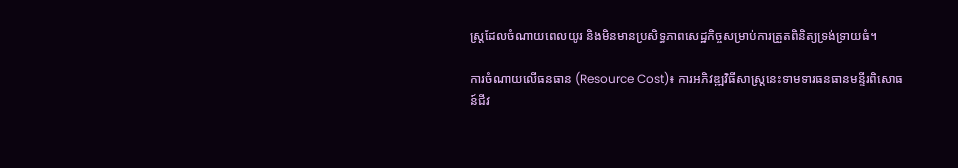ស្ត្រដែលចំណាយពេលយូរ និងមិនមានប្រសិទ្ធភាពសេដ្ឋកិច្ចសម្រាប់ការត្រួតពិនិត្យទ្រង់ទ្រាយធំ។

ការចំណាយលើធនធាន (Resource Cost)៖ ការអភិវឌ្ឍវិធីសាស្ត្រនេះទាមទារធនធានមន្ទីរពិសោធន៍ជីវ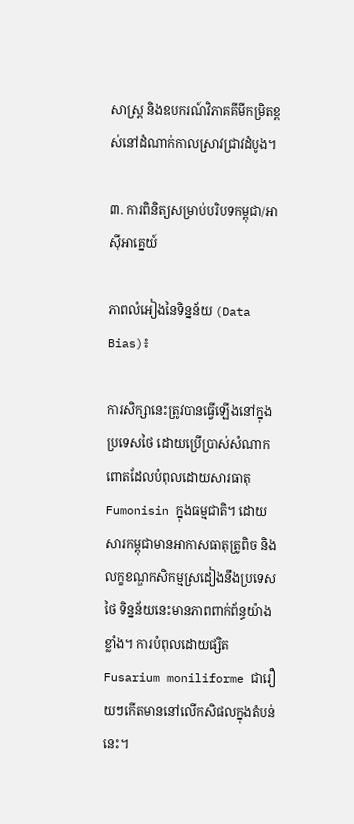សាស្ត្រ និងឧបករណ៍វិភាគគីមីកម្រិតខ្ពស់នៅដំណាក់កាលស្រាវជ្រាវដំបូង។

៣. ការពិនិត្យសម្រាប់បរិបទកម្ពុជា/អាស៊ីអាគ្នេយ៍

ភាពលំអៀងនៃទិន្នន័យ (Data Bias)៖

ការសិក្សានេះត្រូវបានធ្វើឡើងនៅក្នុងប្រទេសថៃ ដោយប្រើប្រាស់សំណាកពោតដែលបំពុលដោយសារធាតុ Fumonisin ក្នុងធម្មជាតិ។ ដោយសារកម្ពុជាមានអាកាសធាតុត្រូពិច និងលក្ខខណ្ឌកសិកម្មស្រដៀងនឹងប្រទេសថៃ ទិន្នន័យនេះមានភាពពាក់ព័ន្ធយ៉ាងខ្លាំង។ ការបំពុលដោយផ្សិត Fusarium moniliforme ជារឿយៗកើតមាននៅលើកសិផលក្នុងតំបន់នេះ។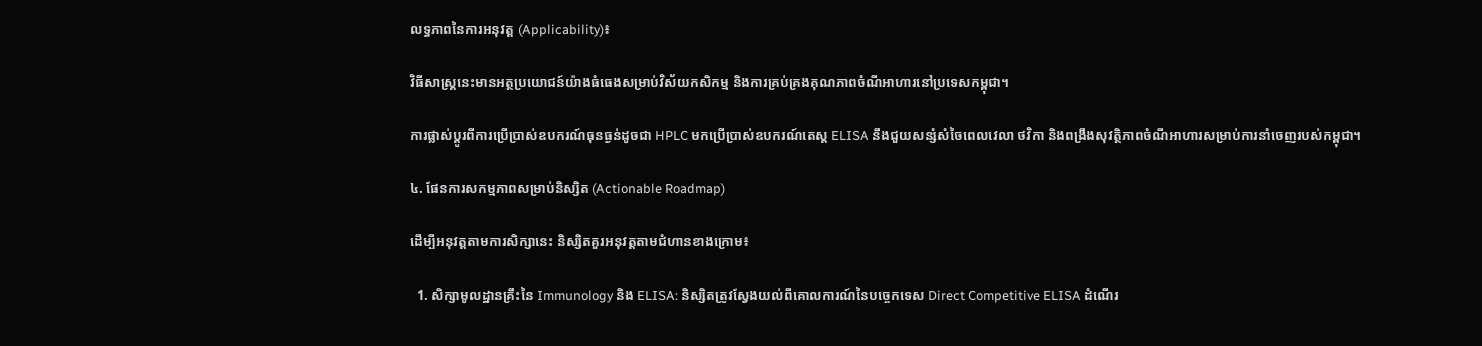លទ្ធភាពនៃការអនុវត្ត (Applicability)៖

វិធីសាស្ត្រនេះមានអត្ថប្រយោជន៍យ៉ាងធំធេងសម្រាប់វិស័យកសិកម្ម និងការគ្រប់គ្រងគុណភាពចំណីអាហារនៅប្រទេសកម្ពុជា។

ការផ្លាស់ប្តូរពីការប្រើប្រាស់ឧបករណ៍ធុនធ្ងន់ដូចជា HPLC មកប្រើប្រាស់ឧបករណ៍តេស្ត ELISA នឹងជួយសន្សំសំចៃពេលវេលា ថវិកា និងពង្រឹងសុវត្ថិភាពចំណីអាហារសម្រាប់ការនាំចេញរបស់កម្ពុជា។

៤. ផែនការសកម្មភាពសម្រាប់និស្សិត (Actionable Roadmap)

ដើម្បីអនុវត្តតាមការសិក្សានេះ និស្សិតគួរអនុវត្តតាមជំហានខាងក្រោម៖

  1. សិក្សាមូលដ្ឋានគ្រឹះនៃ Immunology និង ELISA: និស្សិតត្រូវស្វែងយល់ពីគោលការណ៍នៃបច្ចេកទេស Direct Competitive ELISA ដំណើរ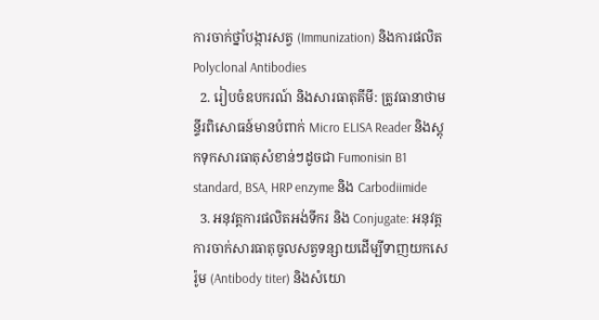ការចាក់ថ្នាំបង្ការសត្វ (Immunization) និងការផលិត Polyclonal Antibodies
  2. រៀបចំឧបករណ៍ និងសារធាតុគីមី: ត្រូវធានាថាមន្ទីរពិសោធន៍មានបំពាក់ Micro ELISA Reader និងស្តុកទុកសារធាតុសំខាន់ៗដូចជា Fumonisin B1 standard, BSA, HRP enzyme និង Carbodiimide
  3. អនុវត្តការផលិតអង់ទីករ និង Conjugate: អនុវត្តការចាក់សារធាតុចូលសត្វទន្សាយដើម្បីទាញយកសេរ៉ូម (Antibody titer) និងសំយោ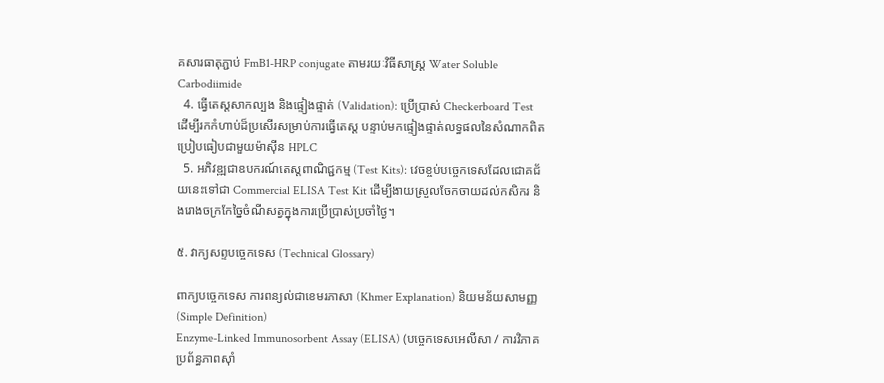គសារធាតុភ្ជាប់ FmB1-HRP conjugate តាមរយៈវិធីសាស្ត្រ Water Soluble Carbodiimide
  4. ធ្វើតេស្តសាកល្បង និងផ្ទៀងផ្ទាត់ (Validation): ប្រើប្រាស់ Checkerboard Test ដើម្បីរកកំហាប់ដ៏ប្រសើរសម្រាប់ការធ្វើតេស្ត បន្ទាប់មកផ្ទៀងផ្ទាត់លទ្ធផលនៃសំណាកពិតប្រៀបធៀបជាមួយម៉ាស៊ីន HPLC
  5. អភិវឌ្ឍជាឧបករណ៍តេស្តពាណិជ្ជកម្ម (Test Kits): វេចខ្ចប់បច្ចេកទេសដែលជោគជ័យនេះទៅជា Commercial ELISA Test Kit ដើម្បីងាយស្រួលចែកចាយដល់កសិករ និងរោងចក្រកែច្នៃចំណីសត្វក្នុងការប្រើប្រាស់ប្រចាំថ្ងៃ។

៥. វាក្យសព្ទបច្ចេកទេស (Technical Glossary)

ពាក្យបច្ចេកទេស ការពន្យល់ជាខេមរភាសា (Khmer Explanation) និយមន័យសាមញ្ញ (Simple Definition)
Enzyme-Linked Immunosorbent Assay (ELISA) (បច្ចេកទេសអេលីសា / ការវិភាគប្រព័ន្ធភាពស៊ាំ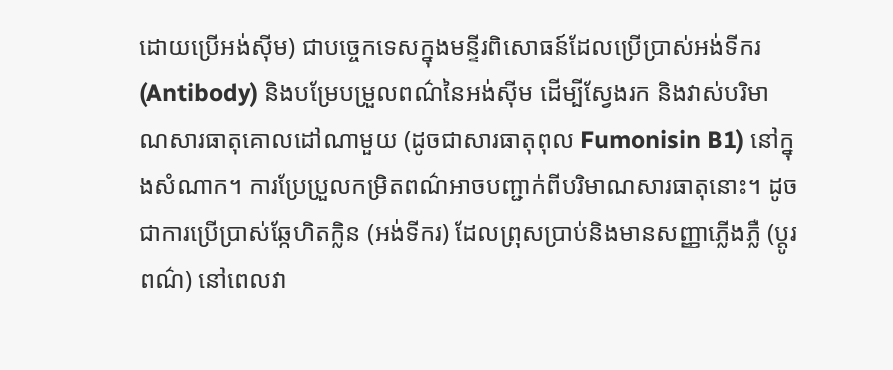ដោយប្រើអង់ស៊ីម) ជាបច្ចេកទេសក្នុងមន្ទីរពិសោធន៍ដែលប្រើប្រាស់អង់ទីករ (Antibody) និងបម្រែបម្រួលពណ៌នៃអង់ស៊ីម ដើម្បីស្វែងរក និងវាស់បរិមាណសារធាតុគោលដៅណាមួយ (ដូចជាសារធាតុពុល Fumonisin B1) នៅក្នុងសំណាក។ ការប្រែប្រួលកម្រិតពណ៌អាចបញ្ជាក់ពីបរិមាណសារធាតុនោះ។ ដូចជាការប្រើប្រាស់ឆ្កែហិតក្លិន (អង់ទីករ) ដែលព្រុសប្រាប់និងមានសញ្ញាភ្លើងភ្លឺ (ប្តូរពណ៌) នៅពេលវា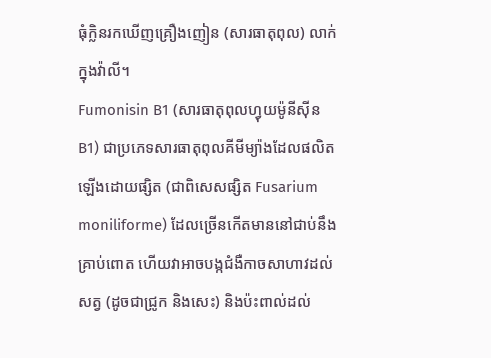ធុំក្លិនរកឃើញគ្រឿងញៀន (សារធាតុពុល) លាក់ក្នុងវ៉ាលី។
Fumonisin B1 (សារធាតុពុលហ្វុយម៉ូនីស៊ីន B1) ជាប្រភេទសារធាតុពុលគីមីម្យ៉ាងដែលផលិតឡើងដោយផ្សិត (ជាពិសេសផ្សិត Fusarium moniliforme) ដែលច្រើនកើតមាននៅជាប់នឹងគ្រាប់ពោត ហើយវាអាចបង្កជំងឺកាចសាហាវដល់សត្វ (ដូចជាជ្រូក និងសេះ) និងប៉ះពាល់ដល់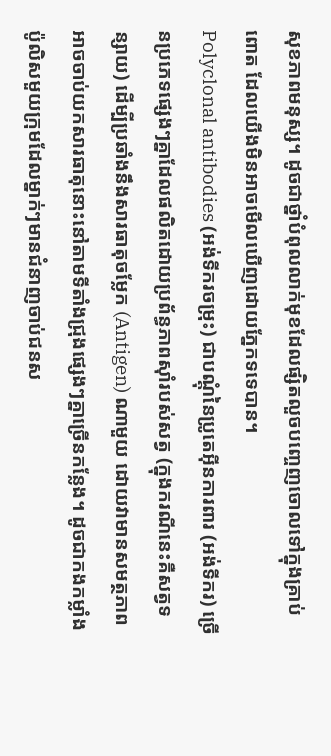សុខភាពមនុស្ស។ ដូចជាថ្នាំបំពុលលាក់មុខដែលផ្សិតលួចបញ្ចេញចោលទៅក្នុងគ្រាប់ពោត ដែលយើងមិនអាចមើលឃើញដោយភ្នែកទទេបាន។
Polyclonal antibodies (អង់ទីករចម្រុះ) ជាបណ្តុំនៃប្រូតេអ៊ីនការពារ (អង់ទីករ) ច្រើនប្រភេទផ្សេងៗគ្នាដែលផលិតដោយប្រព័ន្ធភាពស៊ាំរបស់សត្វ (ក្នុងករណីនេះគឺសត្វទន្សាយ) ដើម្បីប្រឆាំងនឹងសារធាតុចម្លែក (Antigen) ណាមួយ ដោយវាមានសមត្ថភាពអាចចាប់យកសារធាតុនោះនៅតាមទីតាំងជ្រុងផ្សេងៗគ្នាច្រើនកន្លែង។ ដូចជាកងកម្លាំងប៉ូលិសមួយក្រុមដែលម្នាក់ៗមានជំនាញចាប់ជនស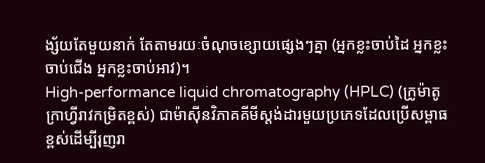ង្ស័យតែមួយនាក់ តែតាមរយៈចំណុចខ្សោយផ្សេងៗគ្នា (អ្នកខ្លះចាប់ដៃ អ្នកខ្លះចាប់ជើង អ្នកខ្លះចាប់អាវ)។
High-performance liquid chromatography (HPLC) (ក្រូម៉ាតូក្រាហ្វីរាវកម្រិតខ្ពស់) ជាម៉ាស៊ីនវិភាគគីមីស្តង់ដារមួយប្រភេទដែលប្រើសម្ពាធខ្ពស់ដើម្បីរុញរា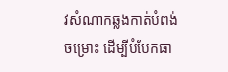វសំណាកឆ្លងកាត់បំពង់ចម្រោះ ដើម្បីបំបែកធា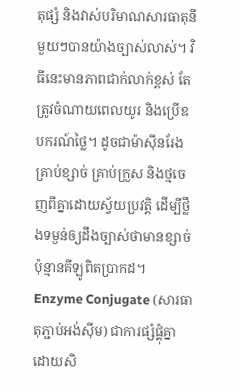តុផ្សំ និងវាស់បរិមាណសារធាតុនីមួយៗបានយ៉ាងច្បាស់លាស់។ វិធីនេះមានភាពជាក់លាក់ខ្ពស់ តែត្រូវចំណាយពេលយូរ និងប្រើឧបករណ៍ថ្លៃ។ ដូចជាម៉ាស៊ីនរែងគ្រាប់ខ្សាច់ គ្រាប់ក្រួស និងថ្មចេញពីគ្នាដោយស្វ័យប្រវត្តិ ដើម្បីថ្លឹងទម្ងន់ឲ្យដឹងច្បាស់ថាមានខ្សាច់ប៉ុន្មានគីឡូពិតប្រាកដ។
Enzyme Conjugate (សារធាតុភ្ជាប់អង់ស៊ីម) ជាការផ្សំផ្គុំគ្នាដោយសិ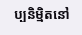ប្បនិម្មិតនៅ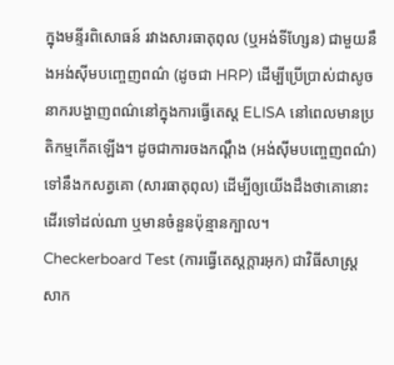ក្នុងមន្ទីរពិសោធន៍ រវាងសារធាតុពុល (ឬអង់ទីហ្សែន) ជាមួយនឹងអង់ស៊ីមបញ្ចេញពណ៌ (ដូចជា HRP) ដើម្បីប្រើប្រាស់ជាសូចនាករបង្ហាញពណ៌នៅក្នុងការធ្វើតេស្ត ELISA នៅពេលមានប្រតិកម្មកើតឡើង។ ដូចជាការចងកណ្ដឹង (អង់ស៊ីមបញ្ចេញពណ៌) ទៅនឹងកសត្វគោ (សារធាតុពុល) ដើម្បីឲ្យយើងដឹងថាគោនោះដើរទៅដល់ណា ឬមានចំនួនប៉ុន្មានក្បាល។
Checkerboard Test (ការធ្វើតេស្តក្តារអុក) ជាវិធីសាស្ត្រសាក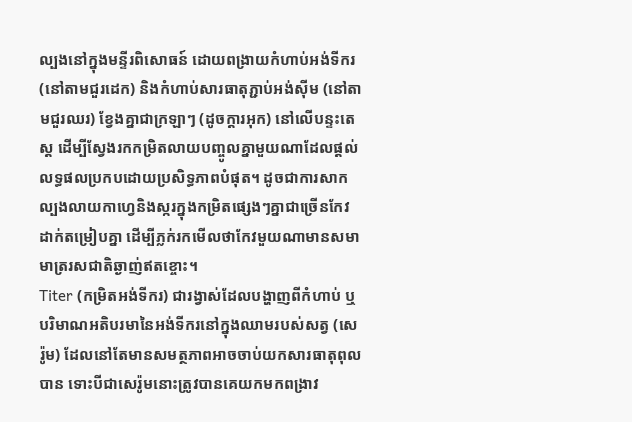ល្បងនៅក្នុងមន្ទីរពិសោធន៍ ដោយពង្រាយកំហាប់អង់ទីករ (នៅតាមជួរដេក) និងកំហាប់សារធាតុភ្ជាប់អង់ស៊ីម (នៅតាមជួរឈរ) ខ្វែងគ្នាជាក្រឡាៗ (ដូចក្តារអុក) នៅលើបន្ទះតេស្ត ដើម្បីស្វែងរកកម្រិតលាយបញ្ចូលគ្នាមួយណាដែលផ្តល់លទ្ធផលប្រកបដោយប្រសិទ្ធភាពបំផុត។ ដូចជាការសាកល្បងលាយកាហ្វេនិងស្ករក្នុងកម្រិតផ្សេងៗគ្នាជាច្រើនកែវដាក់តម្រៀបគ្នា ដើម្បីភ្លក់រកមើលថាកែវមួយណាមានសមាមាត្ររសជាតិឆ្ងាញ់ឥតខ្ចោះ។
Titer (កម្រិតអង់ទីករ) ជារង្វាស់ដែលបង្ហាញពីកំហាប់ ឬបរិមាណអតិបរមានៃអង់ទីករនៅក្នុងឈាមរបស់សត្វ (សេរ៉ូម) ដែលនៅតែមានសមត្ថភាពអាចចាប់យកសារធាតុពុលបាន ទោះបីជាសេរ៉ូមនោះត្រូវបានគេយកមកពង្រាវ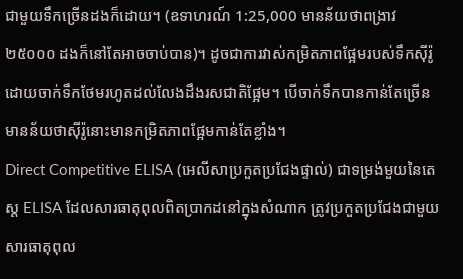ជាមួយទឹកច្រើនដងក៏ដោយ។ (ឧទាហរណ៍ 1:25,000 មានន័យថាពង្រាវ ២៥០០០ ដងក៏នៅតែអាចចាប់បាន)។ ដូចជាការវាស់កម្រិតភាពផ្អែមរបស់ទឹកស៊ីរ៉ូ ដោយចាក់ទឹកថែមរហូតដល់លែងដឹងរសជាតិផ្អែម។ បើចាក់ទឹកបានកាន់តែច្រើន មានន័យថាស៊ីរ៉ូនោះមានកម្រិតភាពផ្អែមកាន់តែខ្លាំង។
Direct Competitive ELISA (អេលីសាប្រកួតប្រជែងផ្ទាល់) ជាទម្រង់មួយនៃតេស្ត ELISA ដែលសារធាតុពុលពិតប្រាកដនៅក្នុងសំណាក ត្រូវប្រកួតប្រជែងជាមួយសារធាតុពុល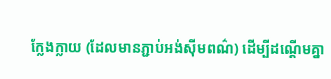ក្លែងក្លាយ (ដែលមានភ្ជាប់អង់ស៊ីមពណ៌) ដើម្បីដណ្តើមគ្នា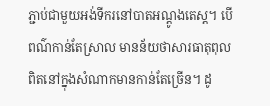ភ្ជាប់ជាមួយអង់ទីករនៅបាតអណ្តូងតេស្ត។ បើពណ៌កាន់តែស្រាល មានន័យថាសារធាតុពុលពិតនៅក្នុងសំណាកមានកាន់តែច្រើន។ ដូ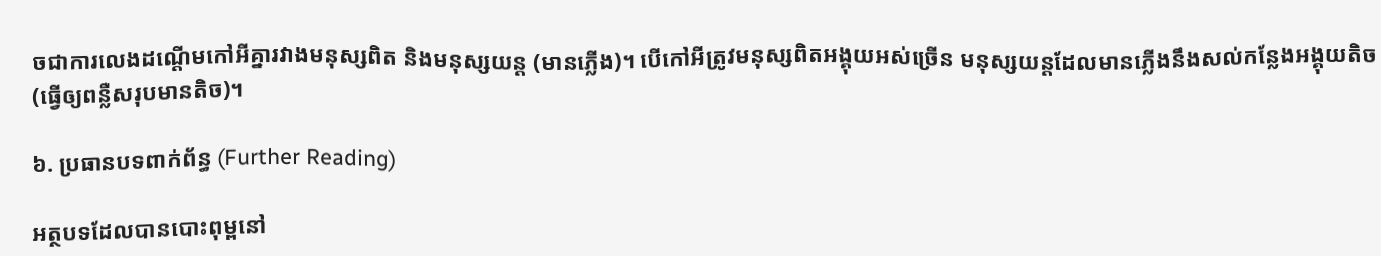ចជាការលេងដណ្តើមកៅអីគ្នារវាងមនុស្សពិត និងមនុស្សយន្ត (មានភ្លើង)។ បើកៅអីត្រូវមនុស្សពិតអង្គុយអស់ច្រើន មនុស្សយន្តដែលមានភ្លើងនឹងសល់កន្លែងអង្គុយតិច (ធ្វើឲ្យពន្លឺសរុបមានតិច)។

៦. ប្រធានបទពាក់ព័ន្ធ (Further Reading)

អត្ថបទដែលបានបោះពុម្ពនៅ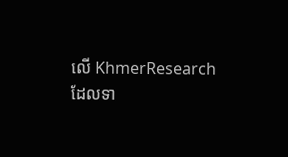លើ KhmerResearch ដែលទា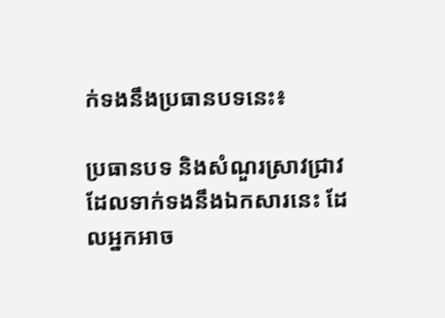ក់ទងនឹងប្រធានបទនេះ៖

ប្រធានបទ និងសំណួរស្រាវជ្រាវដែលទាក់ទងនឹងឯកសារនេះ ដែលអ្នកអាច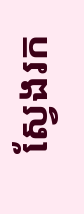ស្វែងរក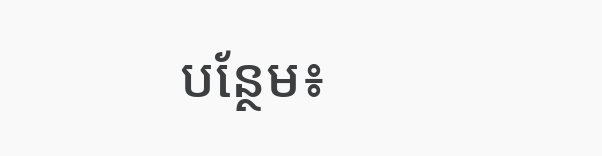បន្ថែម៖